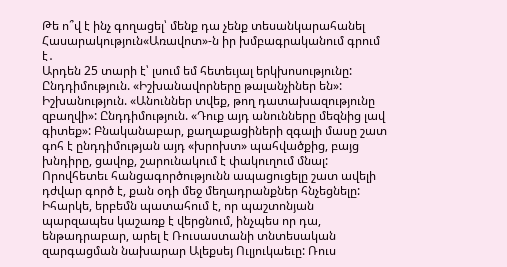Թե ո՞վ է ինչ գողացել՝ մենք դա չենք տեսանկարահանել
Հասարակություն«Առավոտ»-ն իր խմբագրականում գրում է․
Արդեն 25 տարի է՝ լսում եմ հետեւյալ երկխոսությունը: Ընդդիմություն. «Իշխանավորները թալանչիներ են»: Իշխանություն. «Անուններ տվեք, թող դատախազությունը զբաղվի»: Ընդդիմություն. «Դուք այդ անունները մեզնից լավ գիտեք»: Բնականաբար, քաղաքացիների զգալի մասը շատ գոհ է ընդդիմության այդ «խրոխտ» պահվածքից, բայց խնդիրը, ցավոք, շարունակում է փակուղում մնալ: Որովհետեւ հանցագործությունն ապացուցելը շատ ավելի դժվար գործ է, քան օդի մեջ մեղադրանքներ հնչեցնելը: Իհարկե, երբեմն պատահում է, որ պաշտոնյան պարզապես կաշառք է վերցնում, ինչպես որ դա, ենթադրաբար, արել է Ռուսաստանի տնտեսական զարգացման նախարար Ալեքսեյ Ուլյուկաեւը: Ռուս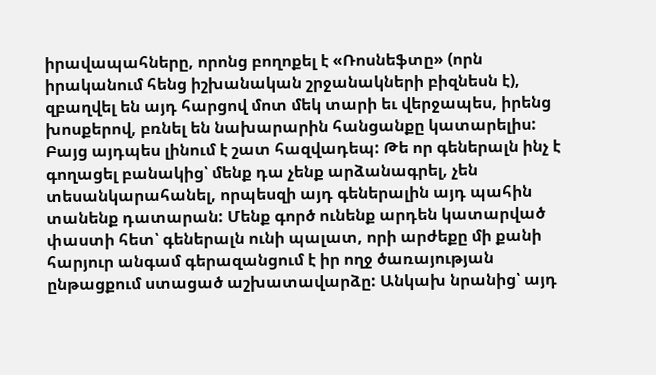իրավապահները, որոնց բողոքել է «Ռոսնեֆտը» (որն իրականում հենց իշխանական շրջանակների բիզնեսն է), զբաղվել են այդ հարցով մոտ մեկ տարի եւ վերջապես, իրենց խոսքերով, բռնել են նախարարին հանցանքը կատարելիս: Բայց այդպես լինում է շատ հազվադեպ: Թե որ գեներալն ինչ է գողացել բանակից՝ մենք դա չենք արձանագրել, չեն տեսանկարահանել, որպեսզի այդ գեներալին այդ պահին տանենք դատարան: Մենք գործ ունենք արդեն կատարված փաստի հետ՝ գեներալն ունի պալատ, որի արժեքը մի քանի հարյուր անգամ գերազանցում է իր ողջ ծառայության ընթացքում ստացած աշխատավարձը: Անկախ նրանից՝ այդ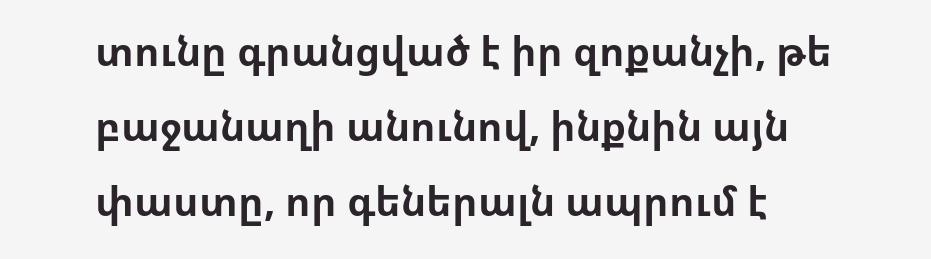տունը գրանցված է իր զոքանչի, թե բաջանաղի անունով, ինքնին այն փաստը, որ գեներալն ապրում է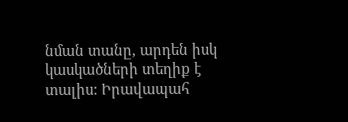նման տանը, արդեն իսկ կասկածների տեղիք է տալիս: Իրավապահ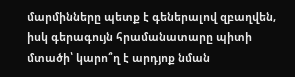մարմինները պետք է գեներալով զբաղվեն, իսկ գերագույն հրամանատարը պիտի մտածի՝ կարո՞ղ է արդյոք նման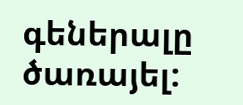գեներալը ծառայել: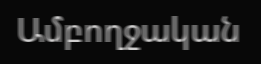Ամբողջական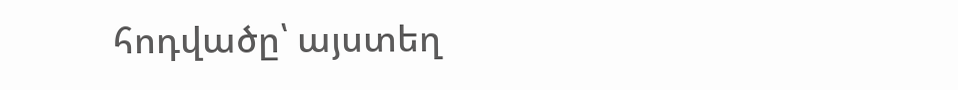հոդվածը՝ այստեղ